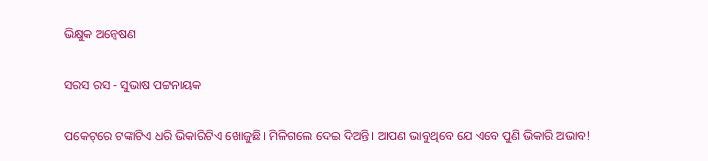ଭିକ୍ଷୁକ ଅନ୍ବେଷଣ

ସରସ ରସ - ସୁଭାଷ ପଟ୍ଟନାୟକ

ପକେଟ୍‌ରେ ଟଙ୍କାଟିଏ ଧରି ଭିକାରିଟିଏ ଖୋଜୁଛି। ମିଳିଗଲେ ଦେଇ ଦିଅନ୍ତି। ଆପଣ ଭାବୁଥିବେ ଯେ ଏବେ ପୁଣି ଭିକାରି ଅଭାବ!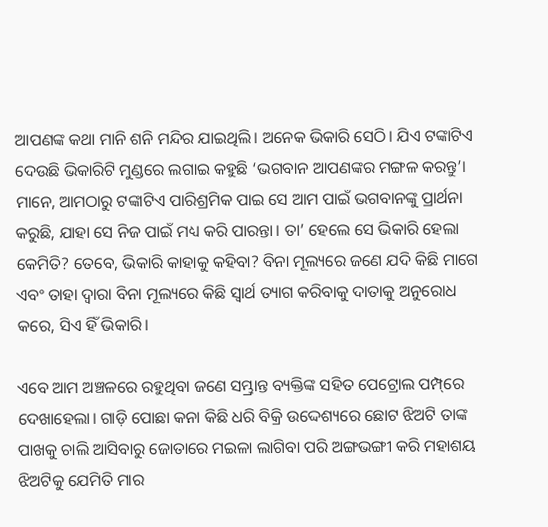ଆପଣଙ୍କ କଥା ମାନି ଶନି ମନ୍ଦିର ଯାଇଥିଲି। ଅନେକ ଭିକାରି ସେଠି। ଯିଏ ଟଙ୍କାଟିଏ ଦେଉଛି ଭିକାରିଟି ମୁଣ୍ଡରେ ଲଗାଇ କହୁଛି ‘ଭଗବାନ ଆପଣଙ୍କର ମଙ୍ଗଳ କରନ୍ତୁ’। ମାନେ, ଆମଠାରୁ ଟଙ୍କାଟିଏ ପାରିଶ୍ରମିକ ପାଇ ସେ ଆମ ପାଇଁ ଭଗବାନଙ୍କୁ ପ୍ରାର୍ଥନା କରୁଛି, ଯାହା ସେ ନିଜ ପାଇଁ ମଧ୍ୟ କରି ପାରନ୍ତା। ତା’ ହେଲେ ସେ ଭିକାରି ହେଲା କେମିତି? ତେବେ, ଭିକାରି କାହାକୁ କହିବା? ବିନା ମୂଲ୍ୟରେ ଜଣେ ଯଦି କିଛି ମାଗେ ଏବଂ ତାହା ଦ୍ବାରା ବିନା ମୂଲ୍ୟରେ କିଛି ସ୍ବାର୍ଥ ତ୍ୟାଗ କରିବାକୁ ଦାତାକୁ ଅନୁରୋଧ କରେ, ସିଏ ହିଁ ଭିକାରି।

ଏବେ ଆମ ଅଞ୍ଚଳରେ ରହୁଥିବା ଜଣେ ସମ୍ଭ୍ରାନ୍ତ ବ୍ୟକ୍ତିଙ୍କ ସହିତ ପେଟ୍ରୋଲ ପମ୍ପ୍‌ରେ ଦେଖାହେଲା। ଗାଡ଼ି ପୋଛା କନା କିଛି ଧରି ବିକ୍ରି ଉଦ୍ଦେଶ୍ୟରେ ଛୋଟ ଝିଅଟି ତାଙ୍କ ପାଖକୁ ଚାଲି ଆସିବାରୁ ଜୋତାରେ ମଇଳା ଲାଗିବା ପରି ଅଙ୍ଗଭଙ୍ଗୀ କରି ମହାଶୟ ଝିଅଟିକୁ ଯେମିତି ମାର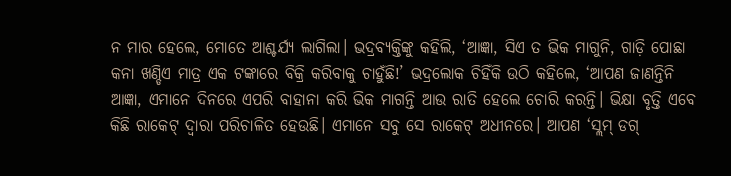ନ ମାର ହେଲେ, ମୋତେ ଆଶ୍ଚର୍ଯ୍ୟ ଲାଗିଲା। ଭଦ୍ରବ୍ୟକ୍ତିଙ୍କୁ କହିଲି, ‘ଆଜ୍ଞା, ସିଏ ତ ଭିକ ମାଗୁନି, ଗାଡ଼ି ପୋଛା କନା ଖଣ୍ଡିଏ ମାତ୍ର ଏକ ଟଙ୍କାରେ ବିକ୍ରି କରିବାକୁ ଚାହୁଁଛି!’ ଭଦ୍ରଲୋକ ଚିହିଁକି ଉଠି କହିଲେ, ‘ଆପଣ ଜାଣନ୍ତିନି ଆଜ୍ଞା, ଏମାନେ ଦିନରେ ଏପରି ବାହାନା କରି ଭିକ ମାଗନ୍ତି ଆଉ ରାତି ହେଲେ ଚୋରି କରନ୍ତି। ଭିକ୍ଷା ବୃତ୍ତି ଏବେ କିଛି ରାକେଟ୍‌ ଦ୍ବାରା ପରିଚାଳିତ ହେଉଛି। ଏମାନେ ସବୁ ସେ ରାକେଟ୍‌ ଅଧୀନରେ। ଆପଣ ‘ସ୍ଲମ୍‌ ଡଗ୍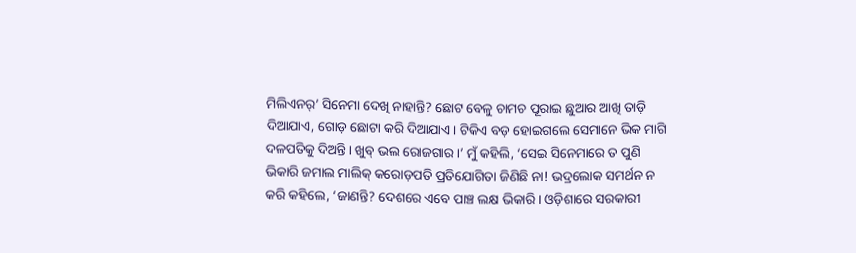ମିଲିଏନର୍’ ସିନେମା ଦେଖି ନାହାନ୍ତି? ଛୋଟ ବେଳୁ ଚାମଚ ପୂରାଇ ଛୁଆର ଆଖି ତାଡ଼ି ଦିଆଯାଏ, ଗୋଡ଼ ଛୋଟା କରି ଦିଆଯାଏ। ଟିକିଏ ବଡ଼ ହୋଇଗଲେ ସେମାନେ ଭିକ ମାଗି ଦଳପତିକୁ ଦିଅନ୍ତି। ଖୁବ୍ ଭଲ ରୋଜଗାର।’ ମୁଁ କହିଲି, ‘ସେଇ ସିନେମାରେ ତ ପୁଣି ଭିକାରି ଜମାଲ ମାଲିକ୍ କରୋଡ଼ପତି ପ୍ରତିଯୋଗିତା ଜିଣିଛି ନା! ଭଦ୍ରଲୋକ ସମର୍ଥନ ନ କରି କହିଲେ, ‘ଜାଣନ୍ତି? ଦେଶରେ ଏବେ ପାଞ୍ଚ ଲକ୍ଷ ଭିକାରି। ଓଡ଼ିଶାରେ ସରକାରୀ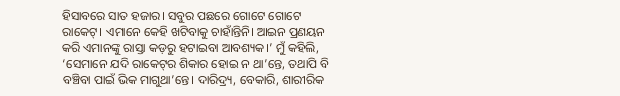ହିସାବରେ ସାତ ହଜାର। ସବୁର ପଛରେ ଗୋଟେ ଗୋଟେ ରାକେଟ୍‌। ଏମାନେ କେହି ଖଟିବାକୁ ଚାହାଁନ୍ତିନି। ଆଇନ ପ୍ରଣୟନ କରି ଏମାନଙ୍କୁ ରାସ୍ତା କଡ଼ରୁ ହଟାଇବା ଆବଶ୍ୟକ।’ ମୁଁ କହିଲି, ‘ସେମାନେ ଯଦି ରାକେଟ୍‌ର ଶିକାର ହୋଇ ନ ଥା’ନ୍ତେ, ତଥାପି ବି ବଞ୍ଚିବା ପାଇଁ ଭିକ ମାଗୁଥା’ନ୍ତେ। ଦାରିଦ୍ର୍ୟ, ବେକାରି, ଶାରୀରିକ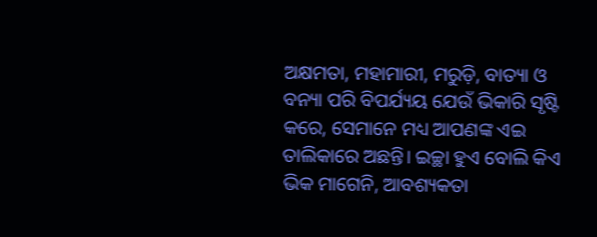ଅକ୍ଷମତା, ମହାମାରୀ, ମରୁଡ଼ି, ବାତ୍ୟା ଓ ବନ୍ୟା ପରି ବିପର୍ଯ୍ୟୟ ଯେଉଁ ଭିକାରି ସୃଷ୍ଟି କରେ, ସେମାନେ ମଧ୍ୟ ଆପଣଙ୍କ ଏଇ ତାଲିକାରେ ଅଛନ୍ତି। ଇଚ୍ଛା ହୁଏ ବୋଲି କିଏ ଭିକ ମାଗେନି, ଆବଶ୍ୟକତା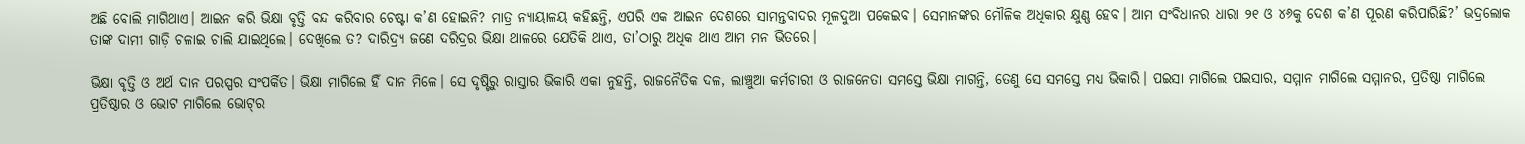ଅଛି ବୋଲି ମାଗିଥାଏ। ଆଇନ କରି ଭିକ୍ଷା ବୃତ୍ତି ବନ୍ଦ କରିବାର ଚେଷ୍ଟା କ’ଣ ହୋଇନି? ମାତ୍ର ନ୍ୟାୟାଳୟ କହିଛନ୍ତି, ଏପରି ଏକ ଆଇନ ଦେଶରେ ସାମନ୍ତବାଦର ମୂଳଦୁଆ ପକେଇବ। ସେମାନଙ୍କର ମୌଳିକ ଅଧିକାର କ୍ଷୁଣ୍ଣ ହେବ। ଆମ ସଂବିଧାନର ଧାରା ୨୧ ଓ ୪୬କୁ ଦେଶ କ’ଣ ପୂରଣ କରିପାରିଛି?’ ଭଦ୍ରଲୋକ ତାଙ୍କ ଦାମୀ ଗାଡ଼ି ଚଳାଇ ଚାଲି ଯାଇଥିଲେ। ଦେଖିଲେ ତ? ଦାରିଦ୍ର୍ୟ ଜଣେ ଦରିଦ୍ରର ଭିକ୍ଷା ଥାଳରେ ଯେତିକି ଥାଏ, ତା’ଠାରୁ ଅଧିକ ଥାଏ ଆମ ମନ ଭିତରେ।

ଭିକ୍ଷା ବୃତ୍ତି ଓ ଅର୍ଥ ଦାନ ପରସ୍ପର ସଂପର୍କିତ। ଭିକ୍ଷା ମାଗିଲେ ହିଁ ଦାନ ମିଳେ। ସେ ଦୃଷ୍ଟିରୁ ରାସ୍ତାର ଭିକାରି ଏକା ନୁହନ୍ତି, ରାଜନୈତିକ ଦଳ, ଲାଞ୍ଚୁଆ କର୍ମଚାରୀ ଓ ରାଜନେତା ସମସ୍ତେ ଭିକ୍ଷା ମାଗନ୍ତି, ତେଣୁ ସେ ସମସ୍ତେ ମଧ୍ୟ ଭିକାରି। ପଇସା ମାଗିଲେ ପଇସାର, ସମ୍ମାନ ମାଗିଲେ ସମ୍ମାନର, ପ୍ରତିଷ୍ଠା ମାଗିଲେ ପ୍ରତିଷ୍ଠାର ଓ ଭୋଟ ମାଗିଲେ ଭୋଟ୍‌ର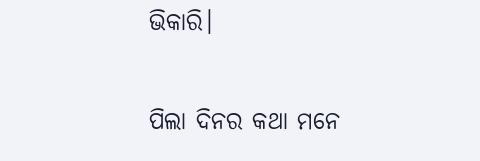ଭିକାରି।

ପିଲା ଦିନର କଥା ମନେ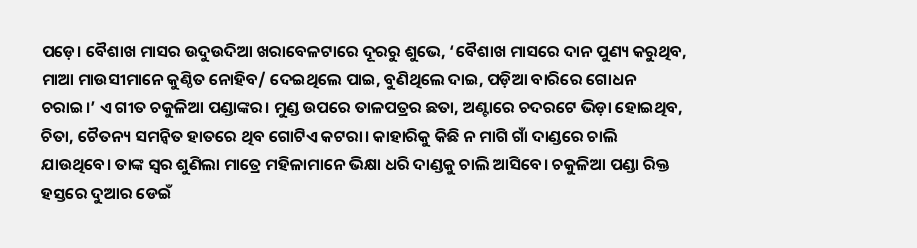ପଡ଼େ। ବୈଶାଖ ମାସର ଉଦୁଉଦିଆ ଖରାବେଳଟାରେ ଦୂରରୁ ଶୁଭେ, ‘ବୈଶାଖ ମାସରେ ଦାନ ପୁଣ୍ୟ କରୁଥିବ, ମାଆ ମାଉସୀମାନେ କୁଣ୍ଠିତ ନୋହିବ/ ଦେଇଥିଲେ ପାଇ, ବୁଣିଥିଲେ ଦାଇ, ପଡ଼ିଆ ବାରିରେ ଗୋଧନ ଚରାଇ।’ ଏ ଗୀତ ଚକୁଳିଆ ପଣ୍ଡାଙ୍କର। ମୁଣ୍ଡ ଉପରେ ତାଳପତ୍ରର ଛତା, ଅଣ୍ଟାରେ ଚଦରଟେ ଭିଡ଼ା ହୋଇଥିବ, ଚିତା, ଚୈତନ୍ୟ ସମନ୍ବିତ ହାତରେ ଥିବ ଗୋଟିଏ କଟରା। କାହାରିକୁ କିଛି ନ ମାଗି ଗାଁ ଦାଣ୍ଡରେ ଚାଲି ଯାଉଥିବେ। ତାଙ୍କ ସ୍ବର ଶୁଣିଲା ମାତ୍ରେ ମହିଳାମାନେ ଭିକ୍ଷା ଧରି ଦାଣ୍ଡକୁ ଚାଲି ଆସିବେ। ଚକୁଳିଆ ପଣ୍ଡା ରିକ୍ତ ହସ୍ତରେ ଦୁଆର ଡେଇଁ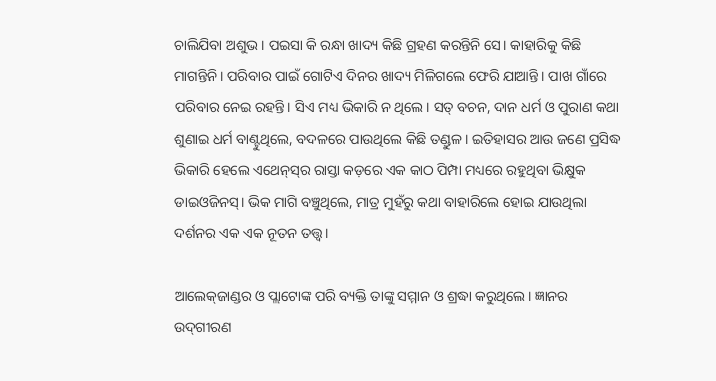ଚାଲିଯିବା ଅଶୁଭ। ପଇସା କି ରନ୍ଧା ଖାଦ୍ୟ କିଛି ଗ୍ରହଣ କରନ୍ତିନି ସେ। କାହାରିକୁ କିଛି ମାଗନ୍ତିନି। ପରିବାର ପାଇଁ ଗୋଟିଏ ଦିନର ଖାଦ୍ୟ ମିଳିଗଲେ ଫେରି ଯାଆନ୍ତି। ପାଖ ଗାଁରେ ପରିବାର ନେଇ ରହନ୍ତି। ସିଏ ମଧ୍ୟ ଭିକାରି ନ ଥିଲେ। ସତ୍ ବଚନ, ଦାନ ଧର୍ମ ଓ ପୁରାଣ କଥା ଶୁଣାଇ ଧର୍ମ ବାଣ୍ଟୁଥିଲେ, ବଦଳରେ ପାଉଥିଲେ କିଛି ତଣ୍ଡୁଳ। ଇତିହାସର ଆଉ ଜଣେ ପ୍ରସିଦ୍ଧ ଭିକାରି ହେଲେ ଏଥେନ୍‌ସ୍‌ର ରାସ୍ତା କଡ଼ରେ ଏକ କାଠ ପିମ୍ପା ମଧ୍ୟରେ ରହୁଥିବା ଭିକ୍ଷୁକ ଡାଇଓଜିନସ୍। ଭିକ ମାଗି ବଞ୍ଚୁଥିଲେ, ମାତ୍ର ମୁହଁରୁ କଥା ବାହାରିଲେ ହୋଇ ଯାଉଥିଲା ଦର୍ଶନର ଏକ ଏକ ନୂତନ ତତ୍ତ୍ବ।

ଆଲେକ୍‌ଜାଣ୍ଡର ଓ ପ୍ଲାଟୋଙ୍କ ପରି ବ୍ୟକ୍ତି ତାଙ୍କୁ ସମ୍ମାନ ଓ ଶ୍ରଦ୍ଧା କରୁଥିଲେ। ଜ୍ଞାନର ଉଦ୍‌ଗୀରଣ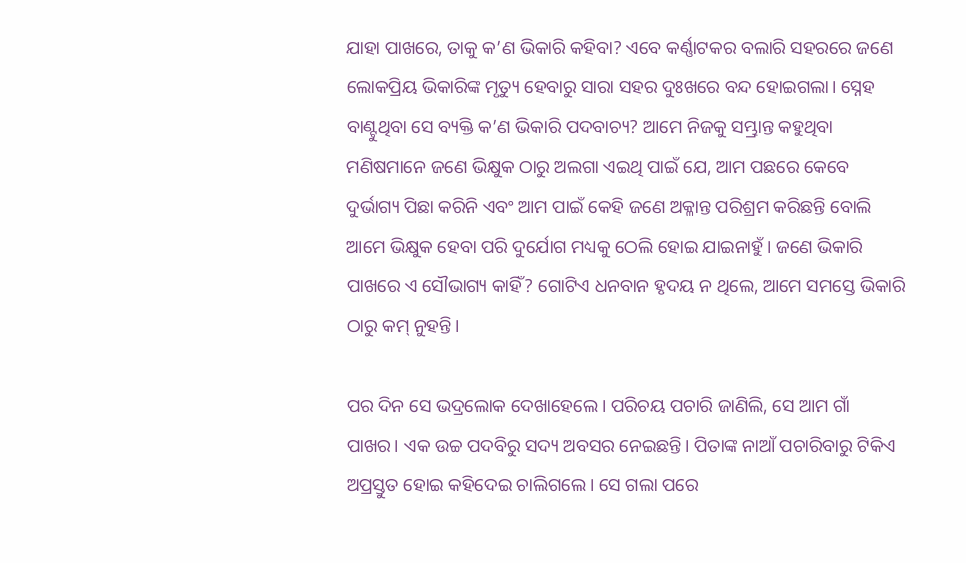ଯାହା ପାଖରେ, ତାକୁ କ’ଣ ଭିକାରି କହିବା? ଏବେ କର୍ଣ୍ଣାଟକର ବଲାରି ସହରରେ ଜଣେ ଲୋକପ୍ରିୟ ଭିକାରିଙ୍କ ମୃତ୍ୟୁ ହେବାରୁ ସାରା ସହର ଦୁଃଖରେ ବନ୍ଦ ହୋଇଗଲା। ସ୍ନେହ ବାଣ୍ଟୁଥିବା ସେ ବ୍ୟକ୍ତି କ’ଣ ଭିକାରି ପଦବାଚ୍ୟ? ଆମେ ନିଜକୁ ସମ୍ଭ୍ରାନ୍ତ କହୁଥିବା ମଣିଷମାନେ ଜଣେ ଭିକ୍ଷୁକ ଠାରୁ ଅଲଗା ଏଇଥି ପାଇଁ ଯେ, ଆମ ପଛରେ କେବେ ଦୁର୍ଭାଗ୍ୟ ପିଛା କରିନି ଏବଂ ଆମ ପାଇଁ କେହି ଜଣେ ଅକ୍ଳାନ୍ତ ପରିଶ୍ରମ କରିଛନ୍ତି ବୋଲି ଆମେ ଭିକ୍ଷୁକ ହେବା ପରି ଦୁର୍ଯୋଗ ମଧ୍ୟକୁ ଠେଲି ହୋଇ ଯାଇନାହୁଁ। ଜଣେ ଭିକାରି ପାଖରେ ଏ ସୌଭାଗ୍ୟ କାହିଁ? ଗୋଟିଏ ଧନବାନ ହୃଦୟ ନ ଥିଲେ, ଆମେ ସମସ୍ତେ ଭିକାରି ଠାରୁ କମ୍ ନୁହନ୍ତି।

ପର ଦିନ ସେ ଭଦ୍ରଲୋକ ଦେଖାହେଲେ। ପରିଚୟ ପଚାରି ଜାଣିଲି, ସେ ଆମ ଗାଁ ପାଖର। ଏକ ଉଚ୍ଚ ପଦବିରୁ ସଦ୍ୟ ଅବସର ନେଇଛନ୍ତି। ପିତାଙ୍କ ନାଆଁ ପଚାରିବାରୁ ଟିକିଏ ଅପ୍ରସ୍ତୁତ ହୋଇ କହିଦେଇ ଚାଲିଗଲେ। ସେ ଗଲା ପରେ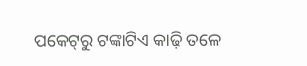ପକେଟ୍‌ରୁ ଟଙ୍କାଟିଏ କାଢ଼ି ତଳେ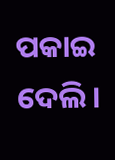ପକାଇ ଦେଲି।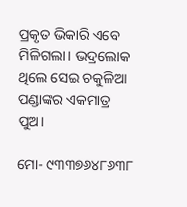ପ୍ରକୃତ ଭିକାରି ଏବେ ମିଳିଗଲା। ଭଦ୍ରଲୋକ ଥିଲେ ସେଇ ଚକୁଳିଆ ପଣ୍ଡାଙ୍କର ଏକମାତ୍ର ପୁଅ।

ମୋ- ୯୩୩୭୬୪୮୬୩୮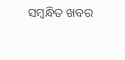ସମ୍ବନ୍ଧିତ ଖବର